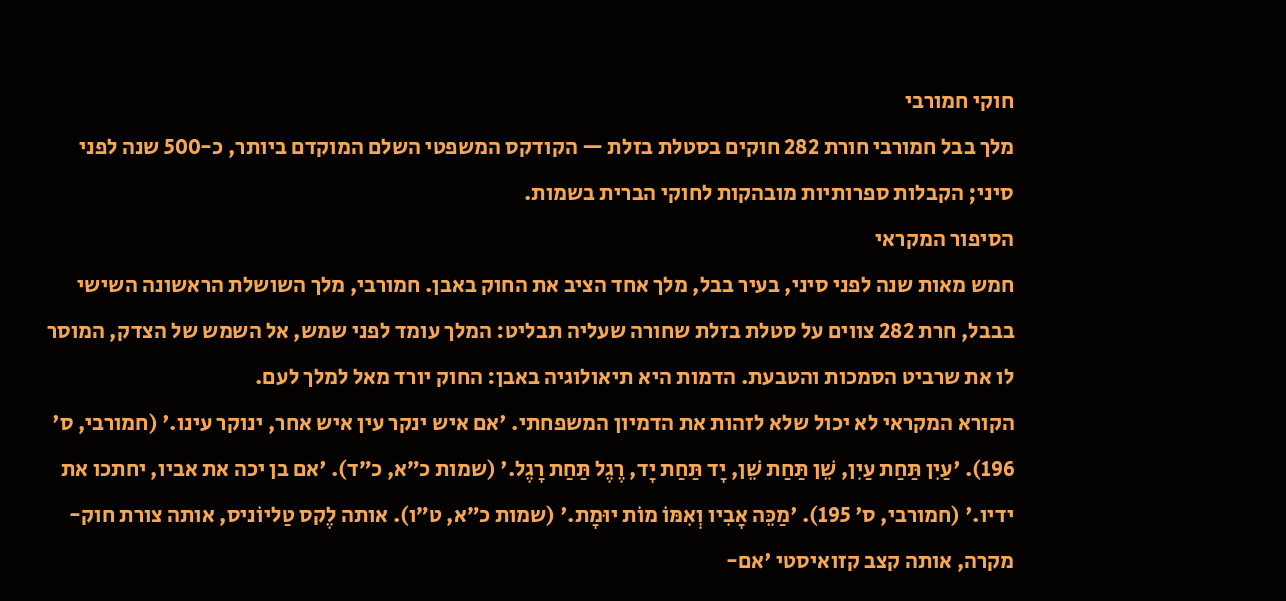חוקי חמורבי
מלך בבל חמורבי חורת 282 חוקים בסטלת בזלת — הקודקס המשפטי השלם המוקדם ביותר, כ-500 שנה לפני סיני; הקבלות ספרותיות מובהקות לחוקי הברית בשמות.
הסיפור המקראי
חמש מאות שנה לפני סיני, בעיר בבל, מלך אחד הציב את החוק באבן. חמורבי, מלך השושלת הראשונה השישי בבבל, חרת 282 צווים על סטלת בזלת שחורה שעליה תבליט: המלך עומד לפני שמש, אל השמש של הצדק, המוסר לו את שרביט הסמכות והטבעת. הדמות היא תיאולוגיה באבן: החוק יורד מאל למלך לעם.
הקורא המקראי לא יכול שלא לזהות את הדמיון המשפחתי. 'אם איש ינקר עין איש אחר, ינוקר עינו.' (חמורבי, ס' 196). 'עַיִן תַּחַת עַיִן, שֵׁן תַּחַת שֵׁן, יָד תַּחַת יָד, רֶגֶל תַּחַת רָגֶל.' (שמות כ״א, כ״ד). 'אם בן יכה את אביו, יחתכו את ידיו.' (חמורבי, ס' 195). 'מַכֵּה אָבִיו וְאִמּוֹ מוֹת יוּמָת.' (שמות כ״א, ט״ו). אותה לֶקס טַליוֹניס, אותה צורת חוק-מקרה, אותה קצב קזואיסטי 'אם-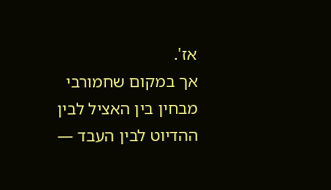אז'.
אך במקום שחמורבי מבחין בין האציל לבין ההדיוט לבין העבד —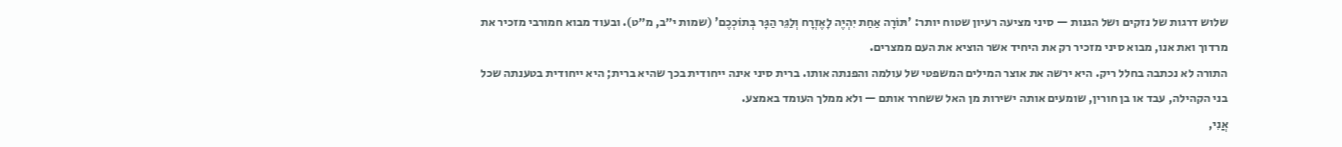שלוש דרגות של נזקים ושל הגנות — סיני מציעה רעיון שטוח יותר: 'תּוֹרָה אַחַת יִהְיֶה לָאֶזְרָח וְלַגֵּר הַגָּר בְּתוֹכְכֶם' (שמות י״ב, מ״ט). ובעוד מבוא חמורבי מזכיר את מרדוך ואת אנו, מבוא סיני מזכיר רק את היחיד אשר הוציא את העם ממצרים.
התורה לא נכתבה בחלל ריק. היא ירשה את אוצר המילים המשפטי של עולמה והפנתה אותו. ברית סיני אינה ייחודית בכך שהיא ברית; היא ייחודית בטענתה שכל בני הקהילה, עבד או בן חורין, שומעים אותה ישירות מן האל ששחרר אותם — ולא ממלך העומד באמצע.
אֲנִי,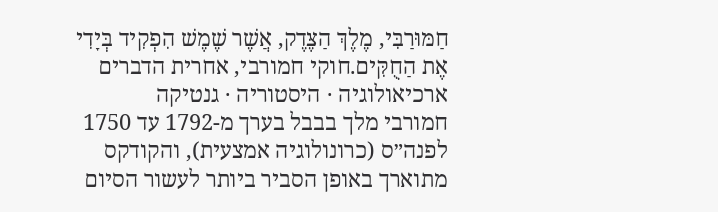חַמּוּרַבִּי, מֶלֶךְ הַצֶּדֶק, אֲשֶׁר שֶׁמֶשׁ הִפְקִיד בְּיָדִי אֶת הַחֻקִּים.חוקי חמורבי, אחרית הדברים
ארכיאולוגיה · היסטוריה · גנטיקה
חמורבי מלך בבבל בערך מ-1792 עד 1750 לפנה״ס (כרונולוגיה אמצעית), והקודקס מתוארך באופן הסביר ביותר לעשור הסיום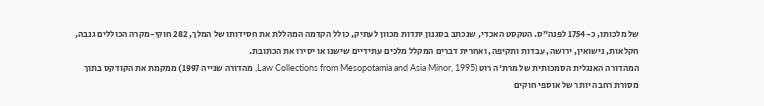של מלכותו, כ-1754 לפנה״ס. הטקסט האכדי, שנכתב בסגנון יתדות מכוון לעתיק, כולל הקדמה המהללת את חסידותו של המלך, 282 חוקי-מקרה הכוללים גנבה, חקלאות, נישואין, ירושה, עבדות ותקיפה, ואחרית דברים המקלל מלכים עתידיים שישנו או יסירו את הכתובת.
המהדורה האנגלית הסמכותית של מרת'ה רוט (Law Collections from Mesopotamia and Asia Minor, 1995, מהדורה שנייה 1997) ממקמת את הקודקס בתוך מסורת רחבה יותר של אוספי חוקים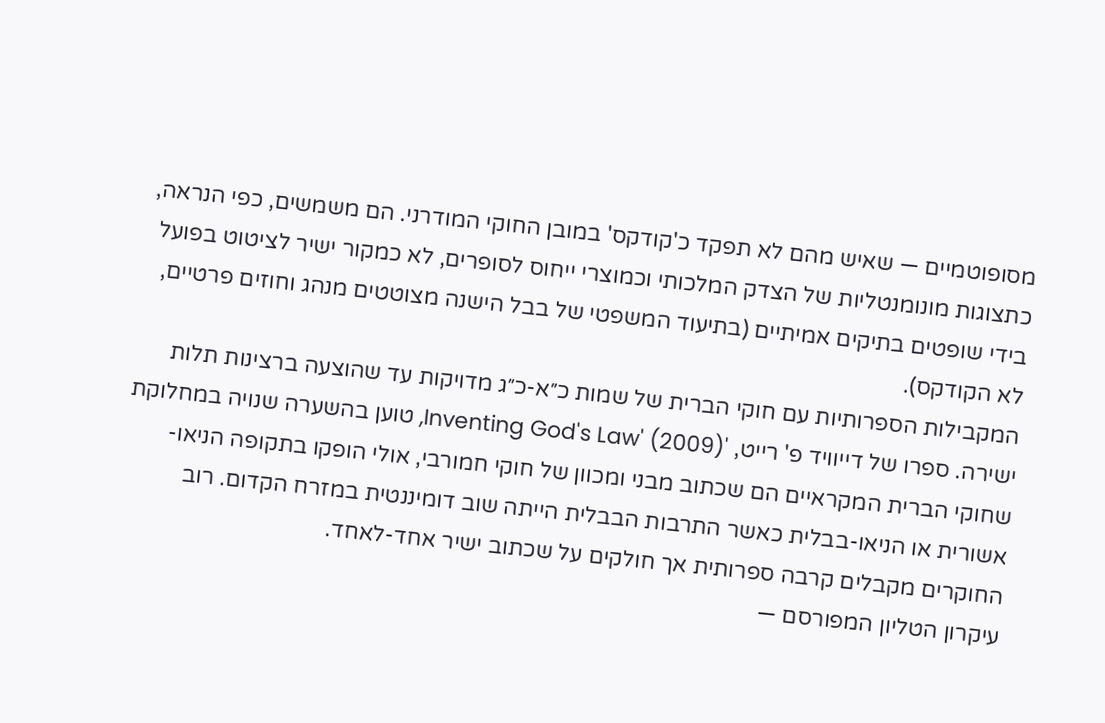מסופוטמיים — שאיש מהם לא תפקד כ'קודקס' במובן החוקי המודרני. הם משמשים, כפי הנראה, כתצוגות מונומנטליות של הצדק המלכותי וכמוצרי ייחוס לסופרים, לא כמקור ישיר לציטוט בפועל בידי שופטים בתיקים אמיתיים (בתיעוד המשפטי של בבל הישנה מצוטטים מנהג וחוזים פרטיים, לא הקודקס).
המקבילות הספרותיות עם חוקי הברית של שמות כ״א-כ״ג מדויקות עד שהוצעה ברצינות תלות ישירה. ספרו של דייוויד פ' רייט, 'Inventing God's Law' (2009), טוען בהשערה שנויה במחלוקת שחוקי הברית המקראיים הם שכתוב מבני ומכוון של חוקי חמורבי, אולי הופקו בתקופה הניאו-אשורית או הניאו-בבלית כאשר התרבות הבבלית הייתה שוב דומיננטית במזרח הקדום. רוב החוקרים מקבלים קרבה ספרותית אך חולקים על שכתוב ישיר אחד-לאחד.
עיקרון הטליון המפורסם —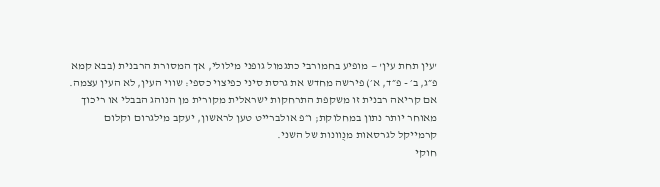'עין תחת עין' — מופיע בחמורבי כתגמול גופני מילולי, אך המסורת הרבנית (בבא קמא פ״ג, ב׳ - פ״ד, א׳) פירשה מחדש את גרסת סיני כפיצוי כספי: שווי העין, לא העין עצמה. אם קריאה רבנית זו משקפת התרחקות ישראלית מקורית מן הנוהג הבבלי או ריכוך מאוחר יותר נתון במחלוקת; ו״פ אולברייט טען לראשון, יעקב מילגרום וקלום קרמייקל לגרסאות מנֻוונות של השני.
חוקי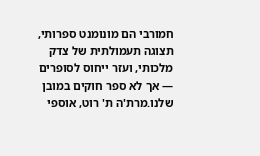חמורבי הם מונומנט ספרותי, תצוגה תעמולתית של צדק מלכותי, ועזר ייחוס לסופרים — אך לא ספר חוקים במובן שלנו.מרת'ה ת' רוט, אוספי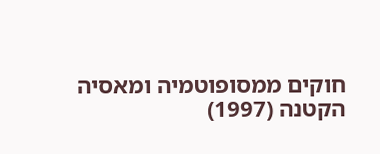חוקים ממסופוטמיה ומאסיה הקטנה (1997)